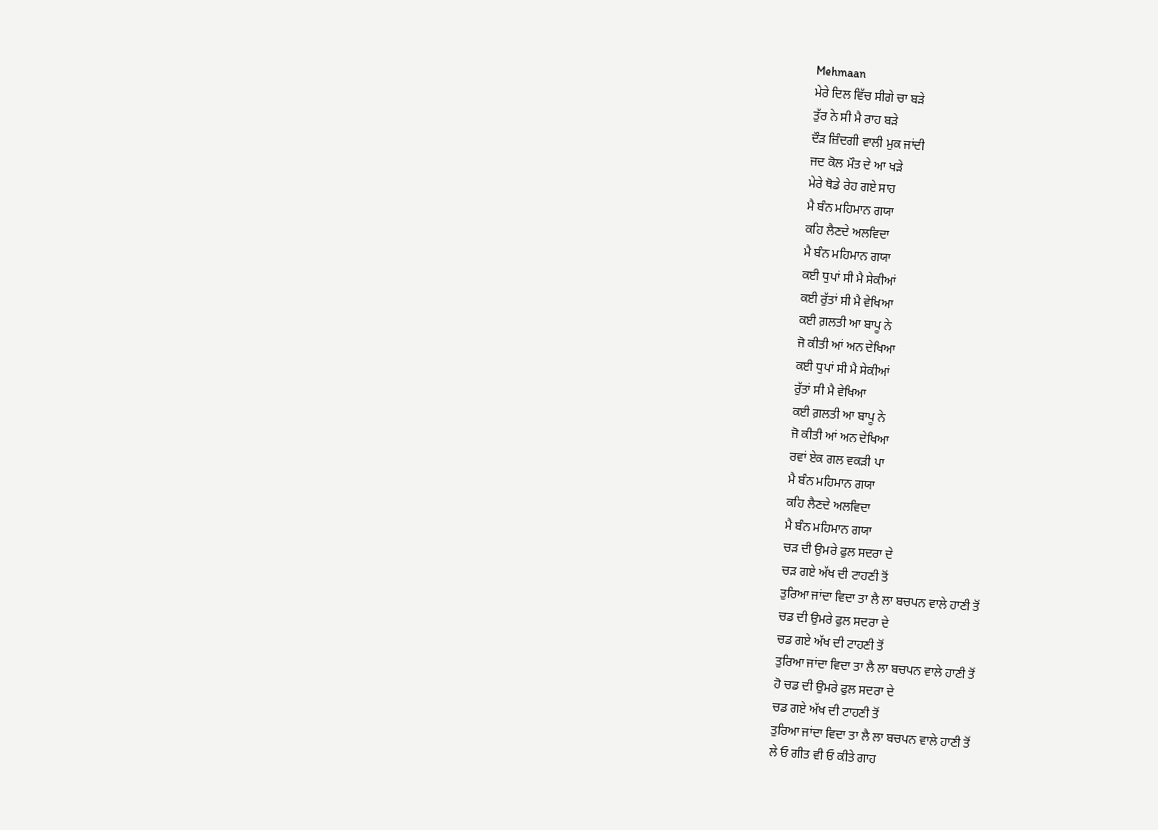Mehmaan
ਮੇਰੇ ਦਿਲ ਵਿੱਚ ਸੀਗੇ ਚਾ ਬੜੇ
ਤੁੱਰ ਨੇ ਸੀ ਮੈ ਰਾਹ ਬੜੇ
ਦੌੜ ਜ਼ਿੰਦਗੀ ਵਾਲੀ ਮੁਕ ਜਾਂਦੀ
ਜਦ ਕੋਲ ਮੌਤ ਦੇ ਆ ਖੜੇ
ਮੇਰੇ ਥੋਡੇ ਰੇਹ ਗਏ ਸਾਹ
ਮੈ ਬੰਨ ਮਹਿਮਾਨ ਗਯਾ
ਕਹਿ ਲੈਣਦੇ ਅਲਵਿਦਾ
ਮੈ ਬੰਨ ਮਹਿਮਾਨ ਗਯਾ
ਕਈ ਧੁਪਾਂ ਸੀ ਮੈ ਸੇਕੀਆਂ
ਕਈ ਰੁੱਤਾਂ ਸੀ ਮੈ ਵੇਖਿਆ
ਕਈ ਗ਼ਲਤੀ ਆ ਬਾਪੂ ਨੇ
ਜੋ ਕੀਤੀ ਆਂ ਅਨ ਦੇਖਿਆ
ਕਈ ਧੁਪਾਂ ਸੀ ਮੈ ਸੇਕੀਆਂ
ਰੁੱਤਾਂ ਸੀ ਮੈ ਵੇਖਿਆ
ਕਈ ਗ਼ਲਤੀ ਆ ਬਾਪੂ ਨੇ
ਜੋ ਕੀਤੀ ਆਂ ਅਨ ਦੇਖਿਆ
ਰਵਾਂ ਏਕ ਗਲ ਵਕੜੀ ਪਾ
ਮੈ ਬੰਨ ਮਹਿਮਾਨ ਗਯਾ
ਕਹਿ ਲੈਣਦੇ ਅਲਵਿਦਾ
ਮੈ ਬੰਨ ਮਹਿਮਾਨ ਗਯਾ
ਚੜ ਦੀ ਉਮਰੇ ਫੁਲ ਸਦਰਾ ਦੇ
ਚੜ ਗਏ ਅੱਖ ਦੀ ਟਾਹਣੀ ਤੋਂ
ਤੁਰਿਆ ਜਾਂਦਾ ਵਿਦਾ ਤਾ ਲੈ ਲਾ ਬਚਪਨ ਵਾਲੇ ਹਾਣੀ ਤੋਂ
ਚਡ ਦੀ ਉਮਰੇ ਫੁਲ ਸਦਰਾ ਦੇ
ਚਡ ਗਏ ਅੱਖ ਦੀ ਟਾਹਣੀ ਤੋਂ
ਤੁਰਿਆ ਜਾਂਦਾ ਵਿਦਾ ਤਾ ਲੈ ਲਾ ਬਚਪਨ ਵਾਲੇ ਹਾਣੀ ਤੋਂ
ਹੋ ਚਡ ਦੀ ਉਮਰੇ ਫੁਲ ਸਦਰਾ ਦੇ
ਚਡ ਗਏ ਅੱਖ ਦੀ ਟਾਹਣੀ ਤੋਂ
ਤੁਰਿਆ ਜਾਂਦਾ ਵਿਦਾ ਤਾ ਲੈ ਲਾ ਬਚਪਨ ਵਾਲੇ ਹਾਣੀ ਤੋਂ
ਲੇ ਓ ਗੀਤ ਵੀ ਓ ਕੀਤੇ ਗਾਹ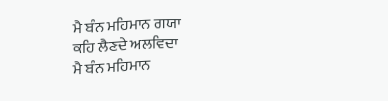ਮੈ ਬੰਨ ਮਹਿਮਾਨ ਗਯਾ
ਕਹਿ ਲੈਣਦੇ ਅਲਵਿਦਾ
ਮੈ ਬੰਨ ਮਹਿਮਾਨ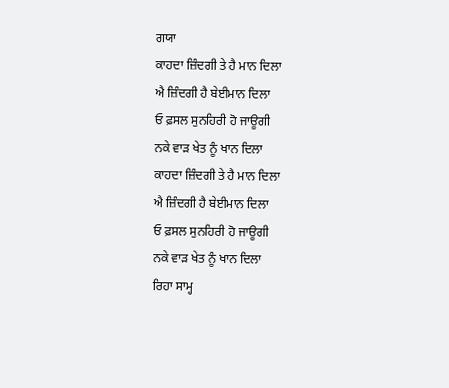ਗਯਾ
ਕਾਹਦਾ ਜ਼ਿੰਦਗੀ ਤੇ ਹੈ ਮਾਨ ਦਿਲਾ
ਐ ਜ਼ਿੰਦਗੀ ਹੈ ਬੇਈਮਾਨ ਦਿਲਾ
ਓ ਫ਼ਸਲ ਸੁਨਹਿਰੀ ਹੋ ਜਾਊਗੀ
ਨਕੇ ਵਾੜ ਖੇਤ ਨੂੰ ਖਾਨ ਦਿਲਾ
ਕਾਹਦਾ ਜ਼ਿੰਦਗੀ ਤੇ ਹੈ ਮਾਨ ਦਿਲਾ
ਐ ਜ਼ਿੰਦਗੀ ਹੈ ਬੇਈਮਾਨ ਦਿਲਾ
ਓ ਫ਼ਸਲ ਸੁਨਹਿਰੀ ਹੋ ਜਾਊਗੀ
ਨਕੇ ਵਾੜ ਖੇਤ ਨੂੰ ਖਾਨ ਦਿਲਾ
ਰਿਹਾ ਸਾਮ੍ਹ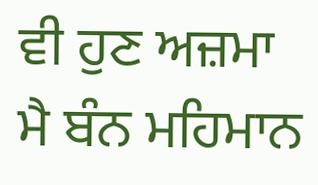ਵੀ ਹੁਣ ਅਜ਼ਮਾ
ਮੈ ਬੰਨ ਮਹਿਮਾਨ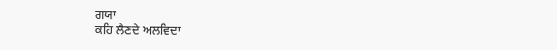ਗਯਾ
ਕਹਿ ਲੈਣਦੇ ਅਲਵਿਦਾ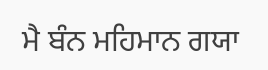ਮੈ ਬੰਨ ਮਹਿਮਾਨ ਗਯਾ